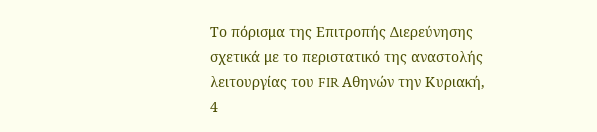Το πόρισμα της Επιτροπής Διερεύνησης σχετικά με το περιστατικό της αναστολής λειτουργίας του FIR Αθηνών την Κυριακή, 4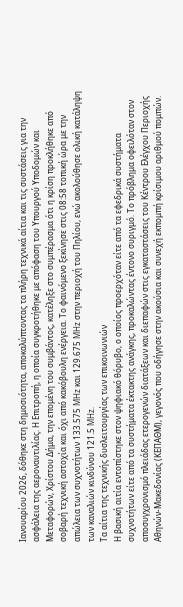Ιανουαρίου 2026, δόθηκε στη δημοσιότητα, αποκαλύπτοντας τα πλήρη τεχνικά αίτια και τις συστάσεις για την ασφάλεια της αεροναυτιλίας. Η Επιτροπή, η οποία συγκροτήθηκε με απόφαση του Υπουργού Υποδομών και Μεταφορών, Χρίστου Δήμα, την επομένη του συμβάντος, κατέληξε στο συμπέρασμα ότι η κρίση προκλήθηκε από σοβαρή τεχνική αστοχία και όχι από κακόβουλη ενέργεια. Το φαινόμενο ξεκίνησε στις 08:58 τοπική ώρα με την απώλεια των συχνοτήτων 133.575 MHz και 129.675 MHz στην περιοχή του Πηλίου, ενώ ακολούθησε ολική κατάληψη των καναλιών κινδύνου 121.5 MHz.
Τα αίτια της τεχνικής δυσλειτουργίας των επικοινωνιών
Η βασική αιτία εντοπίστηκε στον ψηφιακό θόρυβο, ο οποίος προερχόταν είτε από τα εφεδρικά συστήματα συχνοτήτων είτε από τα συστήματα έκτακτης ανάγκης, προκαλώντας έντονο συριγμό. Το πρόβλημα οφειλόταν στον αποσυγχρονισμό πλειάδας ετερογενών διατάξεων και διεπαφών στις εγκαταστάσεις του Κέντρου Ελέγχου Περιοχής Αθηνών-Μακεδονίας (ΚΕΠΑΘΜ), γεγονός που οδήγησε στην ακούσια και συνεχή εκπομπή κρίσιμου αριθμού πομπών.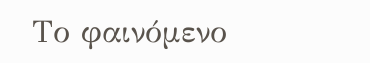Το φαινόμενο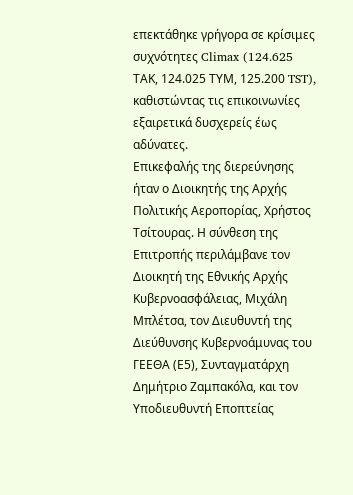επεκτάθηκε γρήγορα σε κρίσιμες συχνότητες Climax (124.625 ΤΑΚ, 124.025 ΤΥΜ, 125.200 TST), καθιστώντας τις επικοινωνίες εξαιρετικά δυσχερείς έως αδύνατες.
Επικεφαλής της διερεύνησης ήταν ο Διοικητής της Αρχής Πολιτικής Αεροπορίας, Χρήστος Τσίτουρας. Η σύνθεση της Επιτροπής περιλάμβανε τον Διοικητή της Εθνικής Αρχής Κυβερνοασφάλειας, Μιχάλη Μπλέτσα, τον Διευθυντή της Διεύθυνσης Κυβερνοάμυνας του ΓΕΕΘΑ (Ε5), Συνταγματάρχη Δημήτριο Ζαμπακόλα, και τον Υποδιευθυντή Εποπτείας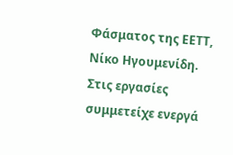Φάσματος της ΕΕΤΤ, Νίκο Ηγουμενίδη. Στις εργασίες συμμετείχε ενεργά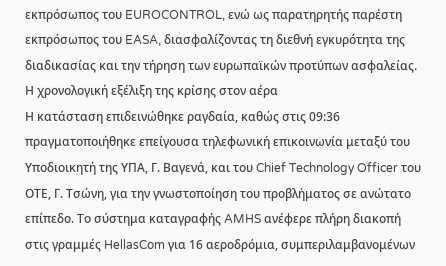εκπρόσωπος του EUROCONTROL, ενώ ως παρατηρητής παρέστη εκπρόσωπος του EASA, διασφαλίζοντας τη διεθνή εγκυρότητα της διαδικασίας και την τήρηση των ευρωπαϊκών προτύπων ασφαλείας.
Η χρονολογική εξέλιξη της κρίσης στον αέρα
Η κατάσταση επιδεινώθηκε ραγδαία, καθώς στις 09:36 πραγματοποιήθηκε επείγουσα τηλεφωνική επικοινωνία μεταξύ του Υποδιοικητή της ΥΠΑ, Γ. Βαγενά, και του Chief Technology Officer του ΟΤΕ, Γ. Τσώνη, για την γνωστοποίηση του προβλήματος σε ανώτατο επίπεδο. Το σύστημα καταγραφής AMHS ανέφερε πλήρη διακοπή στις γραμμές HellasCom για 16 αεροδρόμια, συμπεριλαμβανομένων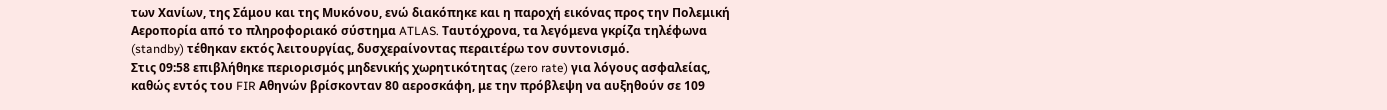των Χανίων, της Σάμου και της Μυκόνου, ενώ διακόπηκε και η παροχή εικόνας προς την Πολεμική Αεροπορία από το πληροφοριακό σύστημα ATLAS. Ταυτόχρονα, τα λεγόμενα γκρίζα τηλέφωνα (standby) τέθηκαν εκτός λειτουργίας, δυσχεραίνοντας περαιτέρω τον συντονισμό.
Στις 09:58 επιβλήθηκε περιορισμός μηδενικής χωρητικότητας (zero rate) για λόγους ασφαλείας, καθώς εντός του FIR Αθηνών βρίσκονταν 80 αεροσκάφη, με την πρόβλεψη να αυξηθούν σε 109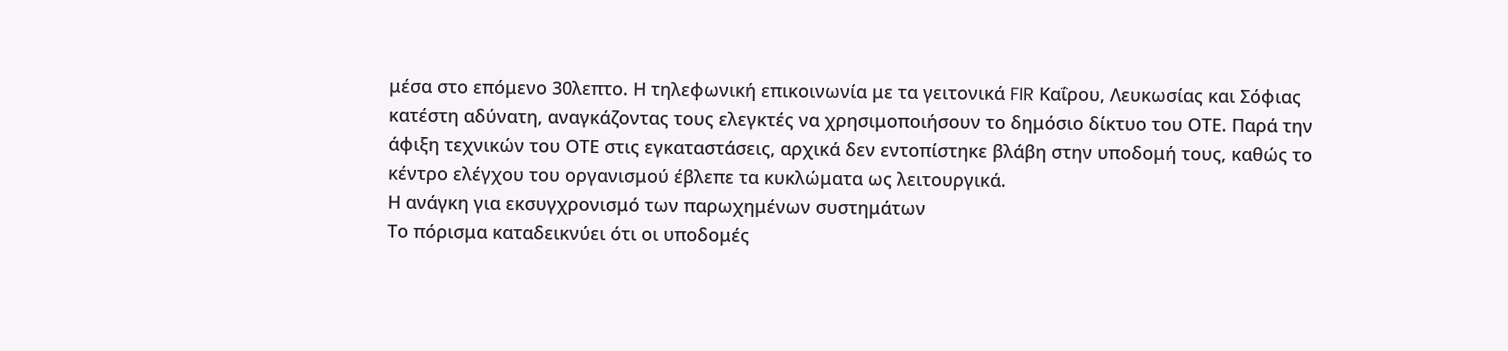μέσα στο επόμενο 30λεπτο. Η τηλεφωνική επικοινωνία με τα γειτονικά FIR Καΐρου, Λευκωσίας και Σόφιας κατέστη αδύνατη, αναγκάζοντας τους ελεγκτές να χρησιμοποιήσουν το δημόσιο δίκτυο του ΟΤΕ. Παρά την άφιξη τεχνικών του ΟΤΕ στις εγκαταστάσεις, αρχικά δεν εντοπίστηκε βλάβη στην υποδομή τους, καθώς το κέντρο ελέγχου του οργανισμού έβλεπε τα κυκλώματα ως λειτουργικά.
Η ανάγκη για εκσυγχρονισμό των παρωχημένων συστημάτων
Το πόρισμα καταδεικνύει ότι οι υποδομές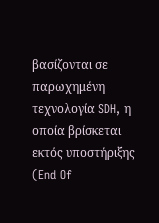βασίζονται σε παρωχημένη τεχνολογία SDH, η οποία βρίσκεται εκτός υποστήριξης (End Of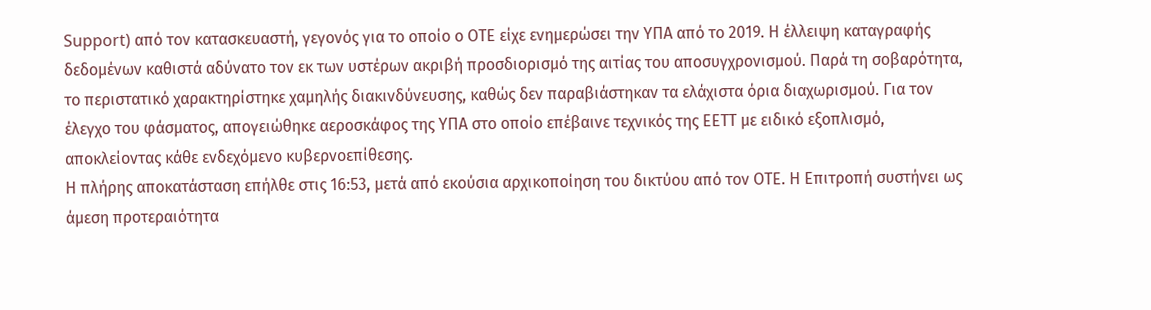Support) από τον κατασκευαστή, γεγονός για το οποίο ο ΟΤΕ είχε ενημερώσει την ΥΠΑ από το 2019. Η έλλειψη καταγραφής δεδομένων καθιστά αδύνατο τον εκ των υστέρων ακριβή προσδιορισμό της αιτίας του αποσυγχρονισμού. Παρά τη σοβαρότητα, το περιστατικό χαρακτηρίστηκε χαμηλής διακινδύνευσης, καθώς δεν παραβιάστηκαν τα ελάχιστα όρια διαχωρισμού. Για τον έλεγχο του φάσματος, απογειώθηκε αεροσκάφος της ΥΠΑ στο οποίο επέβαινε τεχνικός της ΕΕΤΤ με ειδικό εξοπλισμό, αποκλείοντας κάθε ενδεχόμενο κυβερνοεπίθεσης.
Η πλήρης αποκατάσταση επήλθε στις 16:53, μετά από εκούσια αρχικοποίηση του δικτύου από τον ΟΤΕ. Η Επιτροπή συστήνει ως άμεση προτεραιότητα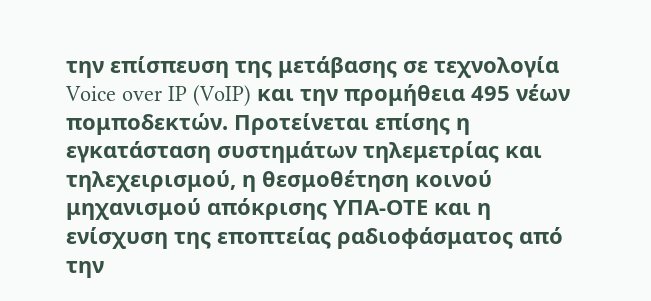την επίσπευση της μετάβασης σε τεχνολογία Voice over IP (VoIP) και την προμήθεια 495 νέων πομποδεκτών. Προτείνεται επίσης η εγκατάσταση συστημάτων τηλεμετρίας και τηλεχειρισμού, η θεσμοθέτηση κοινού μηχανισμού απόκρισης ΥΠΑ-ΟΤΕ και η ενίσχυση της εποπτείας ραδιοφάσματος από την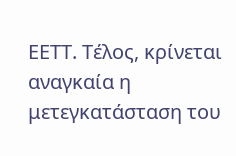ΕΕΤΤ. Τέλος, κρίνεται αναγκαία η μετεγκατάσταση του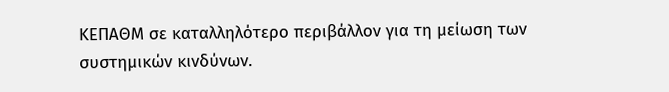ΚΕΠΑΘΜ σε καταλληλότερο περιβάλλον για τη μείωση των συστημικών κινδύνων.